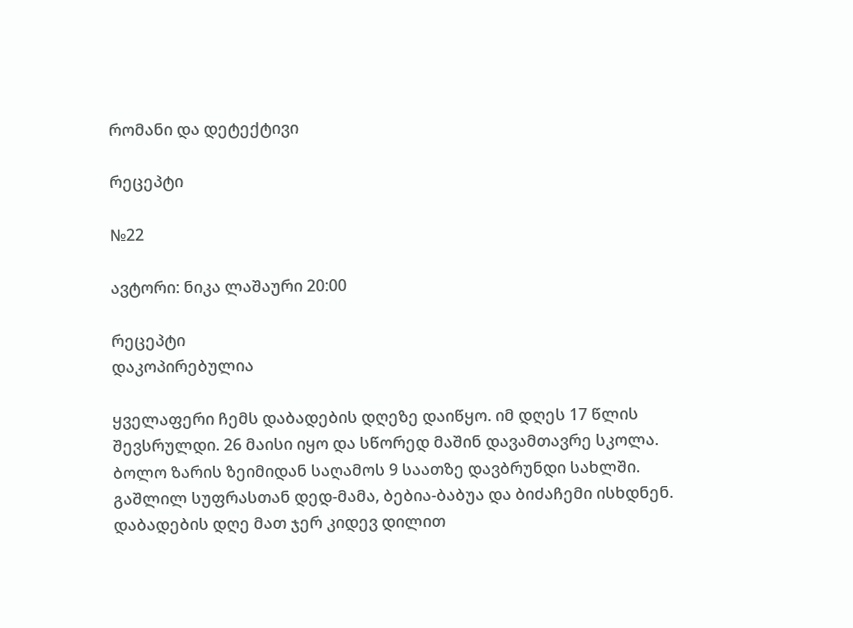რომანი და დეტექტივი

რეცეპტი

№22

ავტორი: ნიკა ლაშაური 20:00

რეცეპტი
დაკოპირებულია

ყველაფერი ჩემს დაბადების დღეზე დაიწყო. იმ დღეს 17 წლის შევსრულდი. 26 მაისი იყო და სწორედ მაშინ დავამთავრე სკოლა. ბოლო ზარის ზეიმიდან საღამოს 9 საათზე დავბრუნდი სახლში. გაშლილ სუფრასთან დედ-მამა, ბებია-ბაბუა და ბიძაჩემი ისხდნენ. დაბადების დღე მათ ჯერ კიდევ დილით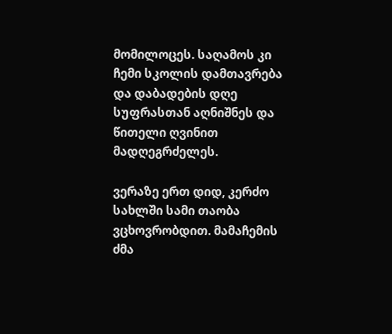მომილოცეს. საღამოს კი ჩემი სკოლის დამთავრება და დაბადების დღე სუფრასთან აღნიშნეს და წითელი ღვინით მადღეგრძელეს.

ვერაზე ერთ დიდ, კერძო სახლში სამი თაობა ვცხოვრობდით. მამაჩემის ძმა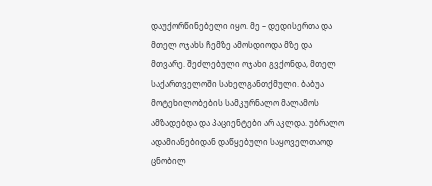დაუქორწინებელი იყო. მე – დედისერთა და მთელ ოჯახს ჩემზე ამოსდიოდა მზე და მთვარე. შეძლებული ოჯახი გვქონდა, მთელ საქართველოში სახელგანთქმული. ბაბუა მოტეხილობების სამკურნალო მალამოს ამზადებდა და პაციენტები არ აკლდა. უბრალო ადამიანებიდან დაწყებული საყოველთაოდ ცნობილ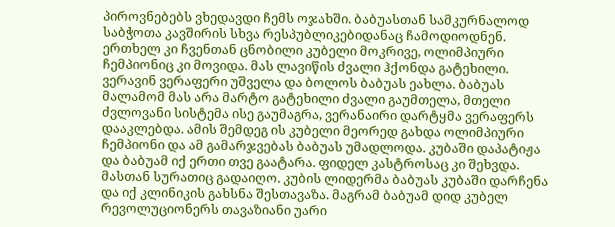პიროვნებებს ვხედავდი ჩემს ოჯახში. ბაბუასთან სამკურნალოდ საბჭოთა კავშირის სხვა რესპუბლიკებიდანაც ჩამოდიოდნენ. ერთხელ კი ჩვენთან ცნობილი კუბელი მოკრივე, ოლიმპიური ჩემპიონიც კი მოვიდა. მას ლავიწის ძვალი ჰქონდა გატეხილი. ვერავინ ვერაფერი უშველა და ბოლოს ბაბუას ეახლა. ბაბუას მალამომ მას არა მარტო გატეხილი ძვალი გაუმთელა, მთელი ძვლოვანი სისტემა ისე გაუმაგრა, ვერანაირი დარტყმა ვერაფერს დააკლებდა. ამის შემდეგ ის კუბელი მეორედ გახდა ოლიმპიური ჩემპიონი და ამ გამარჯვებას ბაბუას უმადლოდა. კუბაში დაპატიჟა და ბაბუამ იქ ერთი თვე გაატარა. ფიდელ კასტროსაც კი შეხვდა. მასთან სურათიც გადაიღო. კუბის ლიდერმა ბაბუას კუბაში დარჩენა და იქ კლინიკის გახსნა შესთავაზა. მაგრამ ბაბუამ დიდ კუბელ რევოლუციონერს თავაზიანი უარი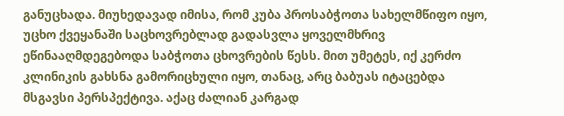განუცხადა. მიუხედავად იმისა, რომ კუბა პროსაბჭოთა სახელმწიფო იყო, უცხო ქვეყანაში საცხოვრებლად გადასვლა ყოველმხრივ ეწინააღმდეგებოდა საბჭოთა ცხოვრების წესს. მით უმეტეს, იქ კერძო კლინიკის გახსნა გამორიცხული იყო, თანაც, არც ბაბუას იტაცებდა მსგავსი პერსპექტივა. აქაც ძალიან კარგად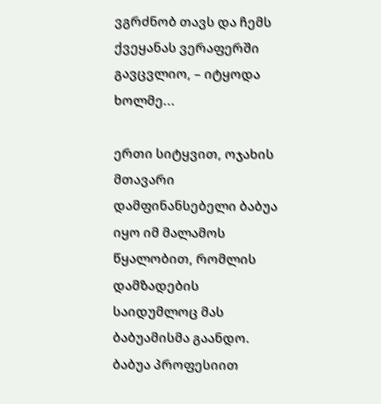ვგრძნობ თავს და ჩემს ქვეყანას ვერაფერში გავცვლიო, – იტყოდა ხოლმე...

ერთი სიტყვით, ოჯახის მთავარი დამფინანსებელი ბაბუა იყო იმ მალამოს წყალობით, რომლის დამზადების საიდუმლოც მას ბაბუამისმა გაანდო. ბაბუა პროფესიით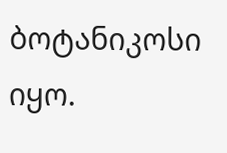ბოტანიკოსი იყო.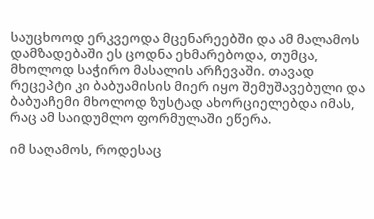საუცხოოდ ერკვეოდა მცენარეებში და ამ მალამოს დამზადებაში ეს ცოდნა ეხმარებოდა, თუმცა, მხოლოდ საჭირო მასალის არჩევაში. თავად რეცეპტი კი ბაბუამისის მიერ იყო შემუშავებული და ბაბუაჩემი მხოლოდ ზუსტად ახორციელებდა იმას, რაც ამ საიდუმლო ფორმულაში ეწერა.

იმ საღამოს, როდესაც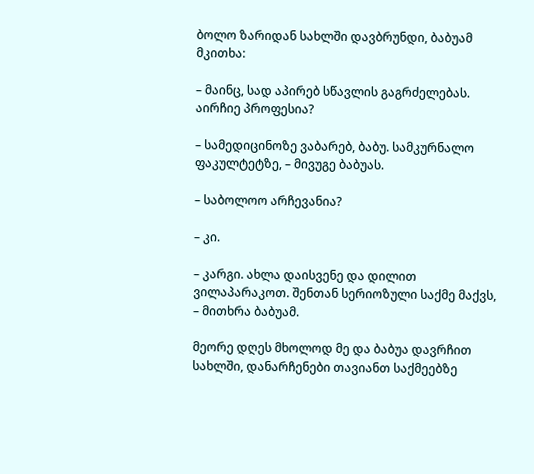ბოლო ზარიდან სახლში დავბრუნდი, ბაბუამ მკითხა:

– მაინც, სად აპირებ სწავლის გაგრძელებას. აირჩიე პროფესია?

– სამედიცინოზე ვაბარებ, ბაბუ. სამკურნალო ფაკულტეტზე, – მივუგე ბაბუას.

– საბოლოო არჩევანია?

– კი.

– კარგი. ახლა დაისვენე და დილით ვილაპარაკოთ. შენთან სერიოზული საქმე მაქვს, – მითხრა ბაბუამ.

მეორე დღეს მხოლოდ მე და ბაბუა დავრჩით სახლში, დანარჩენები თავიანთ საქმეებზე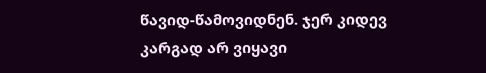წავიდ-წამოვიდნენ. ჯერ კიდევ კარგად არ ვიყავი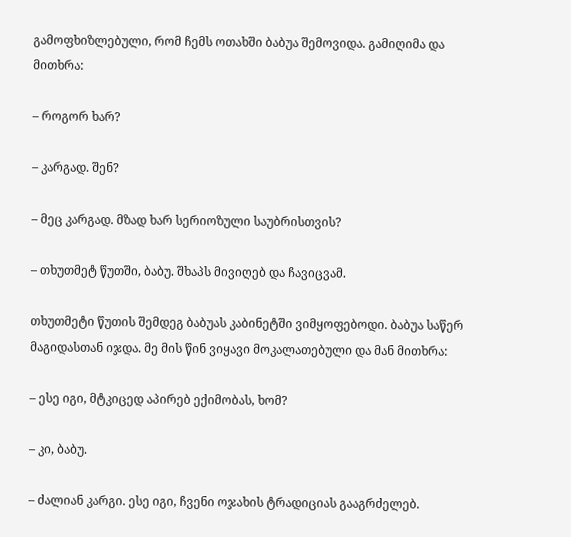გამოფხიზლებული, რომ ჩემს ოთახში ბაბუა შემოვიდა. გამიღიმა და მითხრა:

– როგორ ხარ?

– კარგად. შენ?

– მეც კარგად. მზად ხარ სერიოზული საუბრისთვის?

– თხუთმეტ წუთში, ბაბუ. შხაპს მივიღებ და ჩავიცვამ.

თხუთმეტი წუთის შემდეგ ბაბუას კაბინეტში ვიმყოფებოდი. ბაბუა საწერ მაგიდასთან იჯდა. მე მის წინ ვიყავი მოკალათებული და მან მითხრა:

– ესე იგი, მტკიცედ აპირებ ექიმობას, ხომ?

– კი, ბაბუ.

– ძალიან კარგი. ესე იგი, ჩვენი ოჯახის ტრადიციას გააგრძელებ.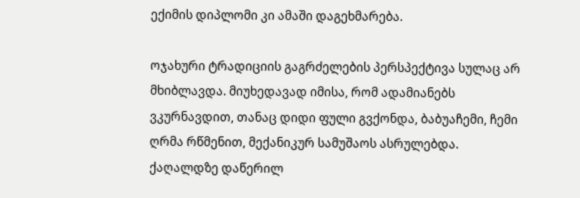ექიმის დიპლომი კი ამაში დაგეხმარება.

ოჯახური ტრადიციის გაგრძელების პერსპექტივა სულაც არ მხიბლავდა. მიუხედავად იმისა, რომ ადამიანებს ვკურნავდით, თანაც დიდი ფული გვქონდა, ბაბუაჩემი, ჩემი ღრმა რწმენით, მექანიკურ სამუშაოს ასრულებდა. ქაღალდზე დაწერილ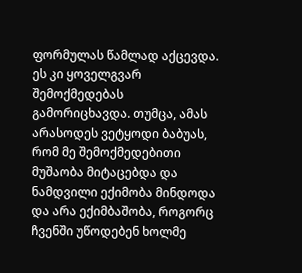ფორმულას წამლად აქცევდა. ეს კი ყოველგვარ შემოქმედებას გამორიცხავდა. თუმცა, ამას არასოდეს ვეტყოდი ბაბუას, რომ მე შემოქმედებითი მუშაობა მიტაცებდა და ნამდვილი ექიმობა მინდოდა და არა ექიმბაშობა, როგორც ჩვენში უწოდებენ ხოლმე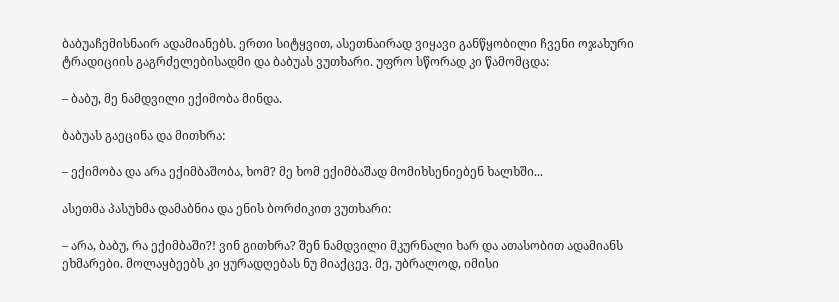ბაბუაჩემისნაირ ადამიანებს. ერთი სიტყვით, ასეთნაირად ვიყავი განწყობილი ჩვენი ოჯახური ტრადიციის გაგრძელებისადმი და ბაბუას ვუთხარი. უფრო სწორად კი წამომცდა:

– ბაბუ, მე ნამდვილი ექიმობა მინდა.

ბაბუას გაეცინა და მითხრა:

– ექიმობა და არა ექიმბაშობა, ხომ? მე ხომ ექიმბაშად მომიხსენიებენ ხალხში...

ასეთმა პასუხმა დამაბნია და ენის ბორძიკით ვუთხარი:

– არა, ბაბუ, რა ექიმბაში?! ვინ გითხრა? შენ ნამდვილი მკურნალი ხარ და ათასობით ადამიანს ეხმარები. მოლაყბეებს კი ყურადღებას ნუ მიაქცევ. მე, უბრალოდ, იმისი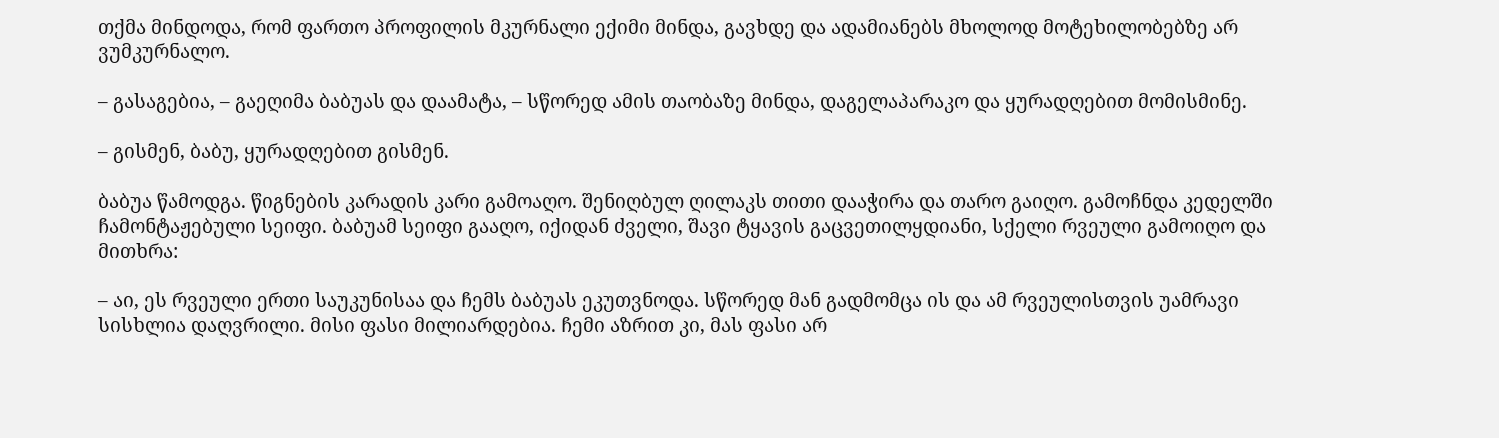თქმა მინდოდა, რომ ფართო პროფილის მკურნალი ექიმი მინდა, გავხდე და ადამიანებს მხოლოდ მოტეხილობებზე არ ვუმკურნალო.

– გასაგებია, – გაეღიმა ბაბუას და დაამატა, – სწორედ ამის თაობაზე მინდა, დაგელაპარაკო და ყურადღებით მომისმინე.

– გისმენ, ბაბუ, ყურადღებით გისმენ.

ბაბუა წამოდგა. წიგნების კარადის კარი გამოაღო. შენიღბულ ღილაკს თითი დააჭირა და თარო გაიღო. გამოჩნდა კედელში ჩამონტაჟებული სეიფი. ბაბუამ სეიფი გააღო, იქიდან ძველი, შავი ტყავის გაცვეთილყდიანი, სქელი რვეული გამოიღო და მითხრა:

– აი, ეს რვეული ერთი საუკუნისაა და ჩემს ბაბუას ეკუთვნოდა. სწორედ მან გადმომცა ის და ამ რვეულისთვის უამრავი სისხლია დაღვრილი. მისი ფასი მილიარდებია. ჩემი აზრით კი, მას ფასი არ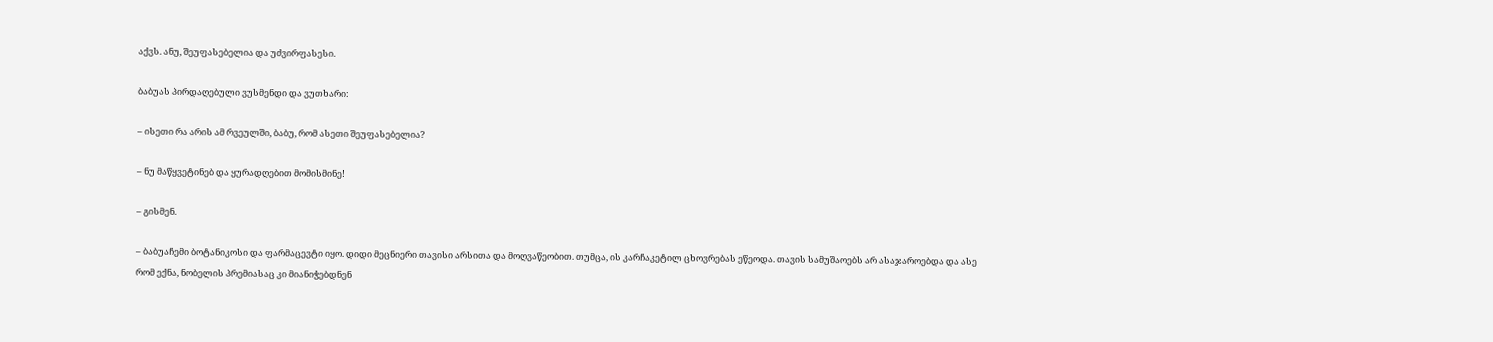აქვს. ანუ, შეუფასებელია და უძვირფასესი.

ბაბუას პირდაღებული ვუსმენდი და ვუთხარი:

– ისეთი რა არის ამ რვეულში, ბაბუ, რომ ასეთი შეუფასებელია?

– ნუ მაწყვეტინებ და ყურადღებით მომისმინე!

– გისმენ.

– ბაბუაჩემი ბოტანიკოსი და ფარმაცევტი იყო. დიდი მეცნიერი თავისი არსითა და მოღვაწეობით. თუმცა, ის კარჩაკეტილ ცხოვრებას ეწეოდა. თავის სამუშაოებს არ ასაჯაროებდა და ასე რომ ექნა, ნობელის პრემიასაც კი მიანიჭებდნენ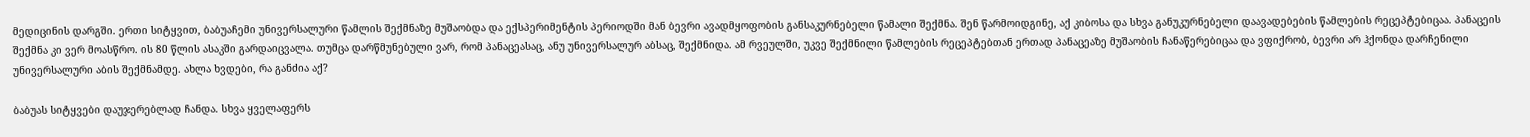მედიცინის დარგში. ერთი სიტყვით, ბაბუაჩემი უნივერსალური წამლის შექმნაზე მუშაობდა და ექსპერიმენტის პერიოდში მან ბევრი ავადმყოფობის განსაკურნებელი წამალი შექმნა. შენ წარმოიდგინე, აქ კიბოსა და სხვა განუკურნებელი დაავადებების წამლების რეცეპტებიცაა. პანაცეის შექმნა კი ვერ მოასწრო. ის 80 წლის ასაკში გარდაიცვალა. თუმცა დარწმუნებული ვარ, რომ პანაცეასაც, ანუ უნივერსალურ აბსაც, შექმნიდა. ამ რვეულში, უკვე შექმნილი წამლების რეცეპტებთან ერთად პანაცეაზე მუშაობის ჩანაწერებიცაა და ვფიქრობ, ბევრი არ ჰქონდა დარჩენილი უნივერსალური აბის შექმნამდე. ახლა ხვდები, რა განძია აქ?

ბაბუას სიტყვები დაუჯერებლად ჩანდა. სხვა ყველაფერს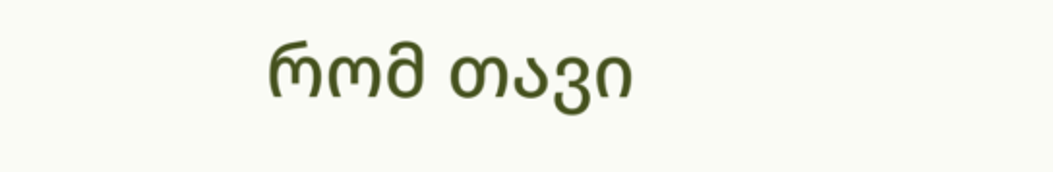რომ თავი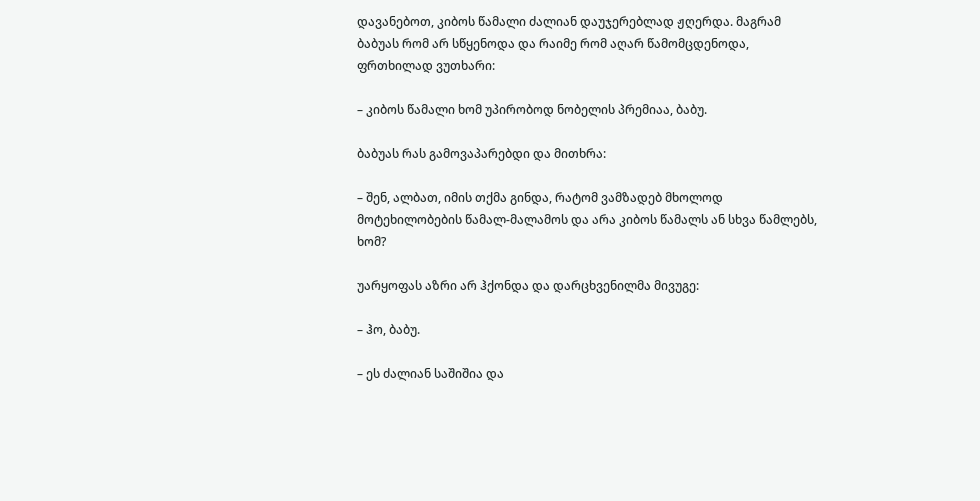დავანებოთ, კიბოს წამალი ძალიან დაუჯერებლად ჟღერდა. მაგრამ ბაბუას რომ არ სწყენოდა და რაიმე რომ აღარ წამომცდენოდა, ფრთხილად ვუთხარი:

– კიბოს წამალი ხომ უპირობოდ ნობელის პრემიაა, ბაბუ.

ბაბუას რას გამოვაპარებდი და მითხრა:

– შენ, ალბათ, იმის თქმა გინდა, რატომ ვამზადებ მხოლოდ მოტეხილობების წამალ-მალამოს და არა კიბოს წამალს ან სხვა წამლებს, ხომ?

უარყოფას აზრი არ ჰქონდა და დარცხვენილმა მივუგე:

– ჰო, ბაბუ.

– ეს ძალიან საშიშია და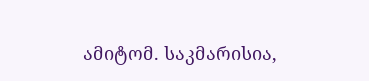ამიტომ. საკმარისია,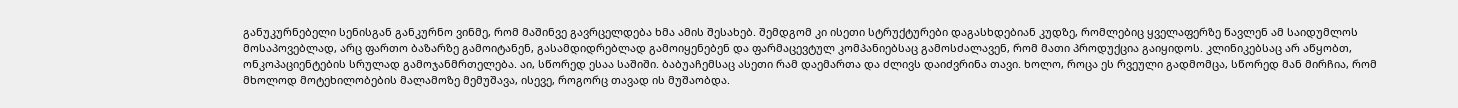განუკურნებელი სენისგან განკურნო ვინმე, რომ მაშინვე გავრცელდება ხმა ამის შესახებ. შემდგომ კი ისეთი სტრუქტურები დაგასხდებიან კუდზე, რომლებიც ყველაფერზე წავლენ ამ საიდუმლოს მოსაპოვებლად, არც ფართო ბაზარზე გამოიტანენ, გასამდიდრებლად გამოიყენებენ და ფარმაცევტულ კომპანიებსაც გამოსძალავენ, რომ მათი პროდუქცია გაიყიდოს. კლინიკებსაც არ აწყობთ, ონკოპაციენტების სრულად გამოჯანმრთელება. აი, სწორედ ესაა საშიში. ბაბუაჩემსაც ასეთი რამ დაემართა და ძლივს დაიძვრინა თავი. ხოლო, როცა ეს რვეული გადმომცა, სწორედ მან მირჩია, რომ მხოლოდ მოტეხილობების მალამოზე მემუშავა, ისევე, როგორც თავად ის მუშაობდა.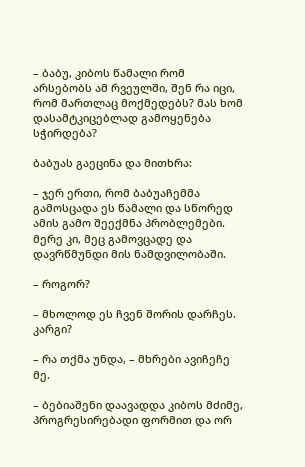– ბაბუ, კიბოს წამალი რომ არსებობს ამ რვეულში, შენ რა იცი, რომ მართლაც მოქმედებს? მას ხომ დასამტკიცებლად გამოყენება სჭირდება?

ბაბუას გაეცინა და მითხრა:

– ჯერ ერთი, რომ ბაბუაჩემმა გამოსცადა ეს წამალი და სწორედ ამის გამო შეექმნა პრობლემები. მერე კი, მეც გამოვცადე და დავრწმუნდი მის ნამდვილობაში.

– როგორ?

– მხოლოდ ეს ჩვენ შორის დარჩეს. კარგი?

– რა თქმა უნდა, – მხრები ავიჩეჩე მე.

– ბებიაშენი დაავადდა კიბოს მძიმე, პროგრესირებადი ფორმით და ორ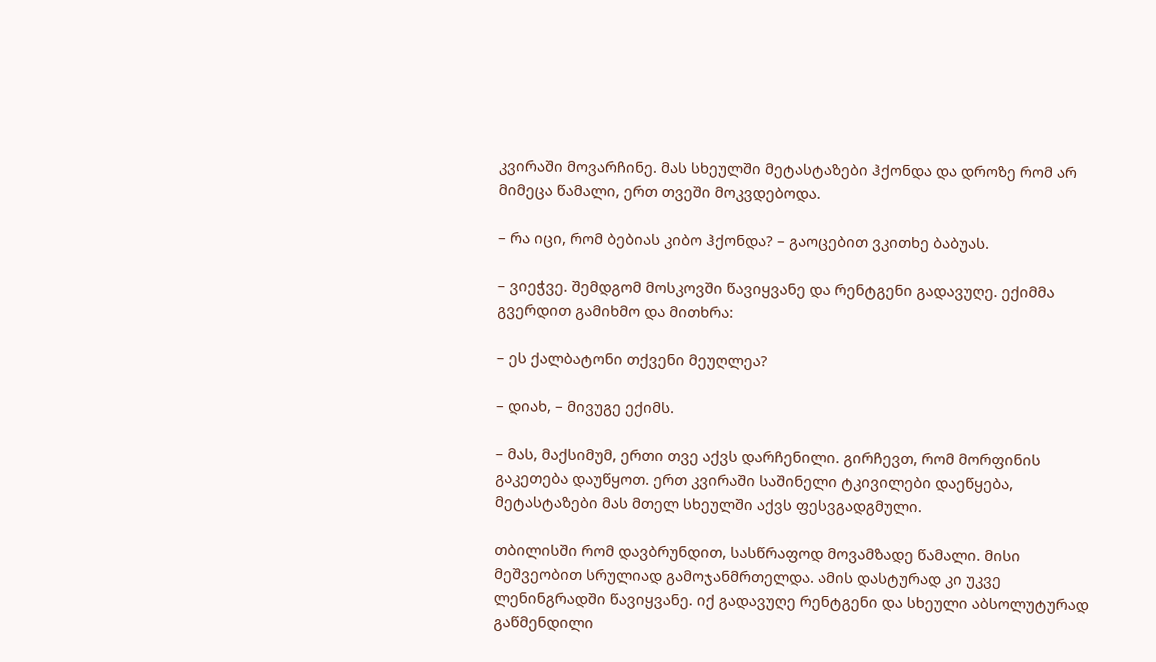კვირაში მოვარჩინე. მას სხეულში მეტასტაზები ჰქონდა და დროზე რომ არ მიმეცა წამალი, ერთ თვეში მოკვდებოდა.

– რა იცი, რომ ბებიას კიბო ჰქონდა? – გაოცებით ვკითხე ბაბუას.

– ვიეჭვე. შემდგომ მოსკოვში წავიყვანე და რენტგენი გადავუღე. ექიმმა გვერდით გამიხმო და მითხრა:

– ეს ქალბატონი თქვენი მეუღლეა?

– დიახ, – მივუგე ექიმს.

– მას, მაქსიმუმ, ერთი თვე აქვს დარჩენილი. გირჩევთ, რომ მორფინის გაკეთება დაუწყოთ. ერთ კვირაში საშინელი ტკივილები დაეწყება, მეტასტაზები მას მთელ სხეულში აქვს ფესვგადგმული.

თბილისში რომ დავბრუნდით, სასწრაფოდ მოვამზადე წამალი. მისი მეშვეობით სრულიად გამოჯანმრთელდა. ამის დასტურად კი უკვე ლენინგრადში წავიყვანე. იქ გადავუღე რენტგენი და სხეული აბსოლუტურად გაწმენდილი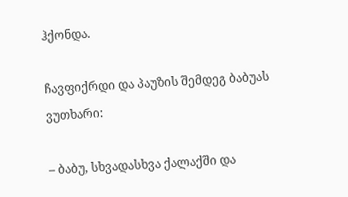ჰქონდა.

ჩავფიქრდი და პაუზის შემდეგ ბაბუას ვუთხარი:

– ბაბუ, სხვადასხვა ქალაქში და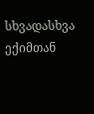სხვადასხვა ექიმთან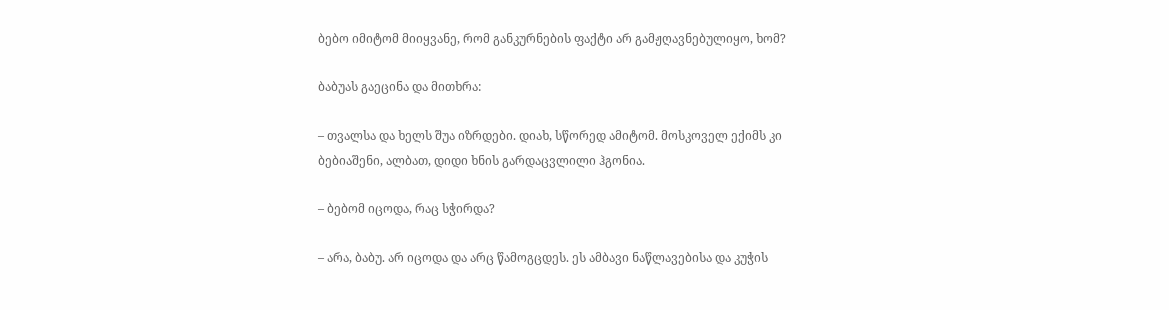ბებო იმიტომ მიიყვანე, რომ განკურნების ფაქტი არ გამჟღავნებულიყო, ხომ?

ბაბუას გაეცინა და მითხრა:

– თვალსა და ხელს შუა იზრდები. დიახ, სწორედ ამიტომ. მოსკოველ ექიმს კი ბებიაშენი, ალბათ, დიდი ხნის გარდაცვლილი ჰგონია.

– ბებომ იცოდა, რაც სჭირდა?

– არა, ბაბუ. არ იცოდა და არც წამოგცდეს. ეს ამბავი ნაწლავებისა და კუჭის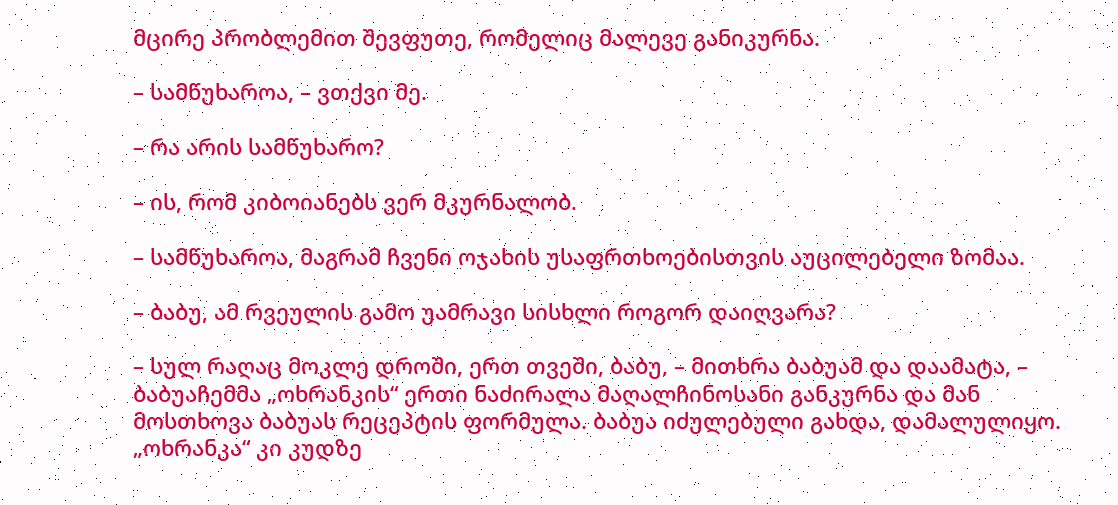მცირე პრობლემით შევფუთე, რომელიც მალევე განიკურნა.

– სამწუხაროა, – ვთქვი მე.

– რა არის სამწუხარო?

– ის, რომ კიბოიანებს ვერ მკურნალობ.

– სამწუხაროა, მაგრამ ჩვენი ოჯახის უსაფრთხოებისთვის აუცილებელი ზომაა.

– ბაბუ, ამ რვეულის გამო უამრავი სისხლი როგორ დაიღვარა?

– სულ რაღაც მოკლე დროში, ერთ თვეში, ბაბუ, – მითხრა ბაბუამ და დაამატა, – ბაბუაჩემმა „ოხრანკის“ ერთი ნაძირალა მაღალჩინოსანი განკურნა და მან მოსთხოვა ბაბუას რეცეპტის ფორმულა. ბაბუა იძულებული გახდა, დამალულიყო. „ოხრანკა“ კი კუდზე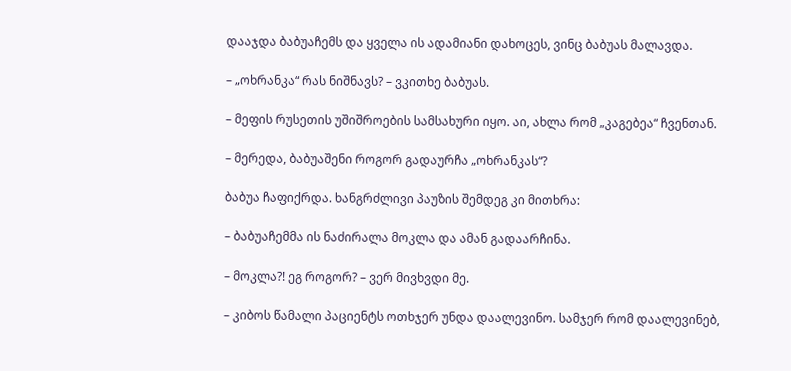დააჯდა ბაბუაჩემს და ყველა ის ადამიანი დახოცეს, ვინც ბაბუას მალავდა.

– „ოხრანკა“ რას ნიშნავს? – ვკითხე ბაბუას.

– მეფის რუსეთის უშიშროების სამსახური იყო. აი, ახლა რომ „კაგებეა“ ჩვენთან.

– მერედა, ბაბუაშენი როგორ გადაურჩა „ოხრანკას“?

ბაბუა ჩაფიქრდა. ხანგრძლივი პაუზის შემდეგ კი მითხრა:

– ბაბუაჩემმა ის ნაძირალა მოკლა და ამან გადაარჩინა.

– მოკლა?! ეგ როგორ? – ვერ მივხვდი მე.

– კიბოს წამალი პაციენტს ოთხჯერ უნდა დაალევინო. სამჯერ რომ დაალევინებ,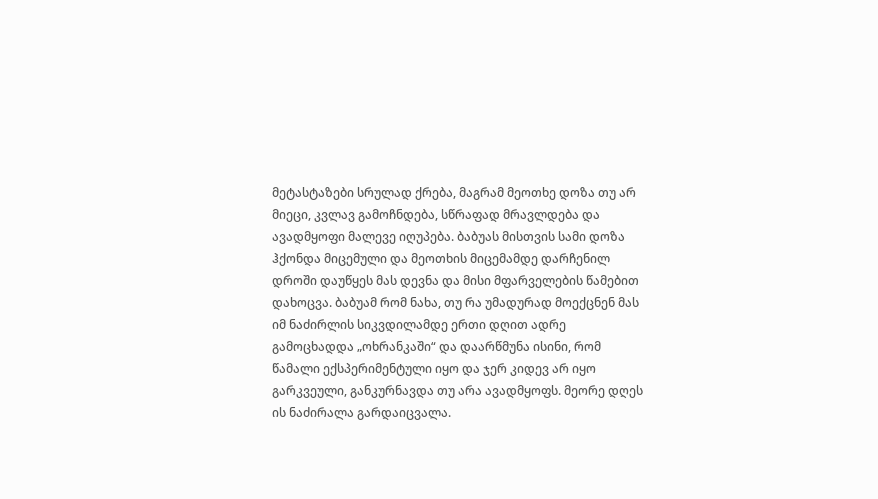მეტასტაზები სრულად ქრება, მაგრამ მეოთხე დოზა თუ არ მიეცი, კვლავ გამოჩნდება, სწრაფად მრავლდება და ავადმყოფი მალევე იღუპება. ბაბუას მისთვის სამი დოზა ჰქონდა მიცემული და მეოთხის მიცემამდე დარჩენილ დროში დაუწყეს მას დევნა და მისი მფარველების წამებით დახოცვა. ბაბუამ რომ ნახა, თუ რა უმადურად მოექცნენ მას იმ ნაძირლის სიკვდილამდე ერთი დღით ადრე გამოცხადდა „ოხრანკაში“ და დაარწმუნა ისინი, რომ წამალი ექსპერიმენტული იყო და ჯერ კიდევ არ იყო გარკვეული, განკურნავდა თუ არა ავადმყოფს. მეორე დღეს ის ნაძირალა გარდაიცვალა.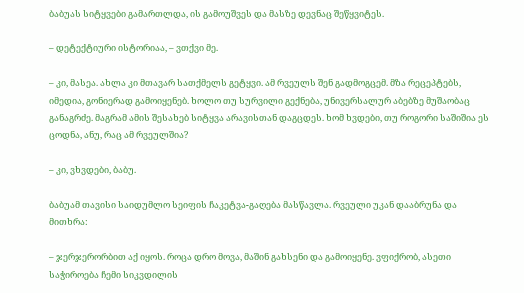ბაბუას სიტყვები გამართლდა, ის გამოუშვეს და მასზე დევნაც შეწყვიტეს.

– დეტექტიური ისტორიაა, – ვთქვი მე.

– კი, მასეა. ახლა კი მთავარ სათქმელს გეტყვი. ამ რვეულს შენ გადმოგცემ. მზა რეცეპტებს, იმედია, გონიერად გამოიყენებ. ხოლო თუ სურვილი გექნება, უნივერსალურ აბებზე მუშაობაც განაგრძე. მაგრამ ამის შესახებ სიტყვა არავისთან დაგცდეს. ხომ ხვდები, თუ როგორი საშიშია ეს ცოდნა, ანუ, რაც ამ რვეულშია?

– კი, ვხვდები, ბაბუ.

ბაბუამ თავისი საიდუმლო სეიფის ჩაკეტვა-გაღება მასწავლა. რვეული უკან დააბრუნა და მითხრა:

– ჯერჯერორბით აქ იყოს. როცა დრო მოვა, მაშინ გახსენი და გამოიყენე. ვფიქრობ, ასეთი საჭიროება ჩემი სიკვდილის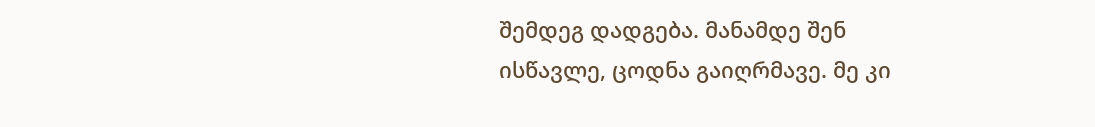შემდეგ დადგება. მანამდე შენ ისწავლე, ცოდნა გაიღრმავე. მე კი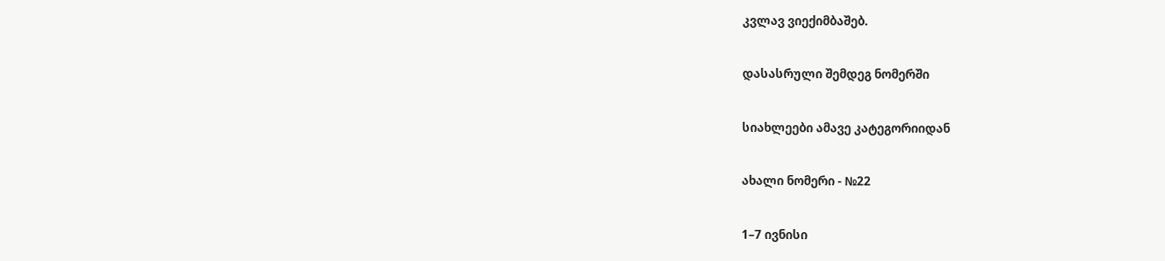კვლავ ვიექიმბაშებ.

დასასრული შემდეგ ნომერში

სიახლეები ამავე კატეგორიიდან

ახალი ნომერი - №22

1–7 ივნისი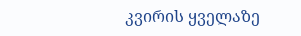კვირის ყველაზე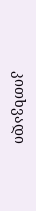კითხვადი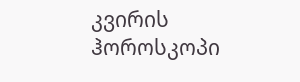კვირის ჰოროსკოპი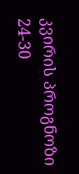კვირის პროგნოზი  24-30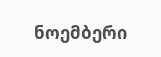ნოემბერი